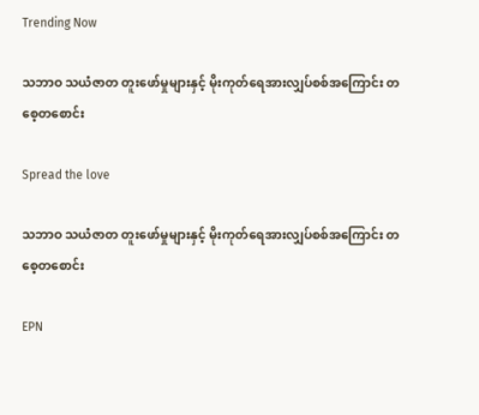Trending Now

သဘာဝ သယံဇာတ တူးဖော်မှုများနှင့် မိုးကုတ်ရေအားလျှပ်စစ်အကြောင်း တစေ့တစောင်း

Spread the love

သဘာဝ သယံဇာတ တူးဖော်မှုများနှင့် မိုးကုတ်ရေအားလျှပ်စစ်အကြောင်း တစေ့တစောင်း

EPN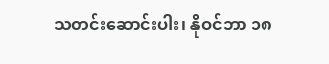သတင်းဆောင်းပါး၊ နိုဝင်ဘာ ၁၈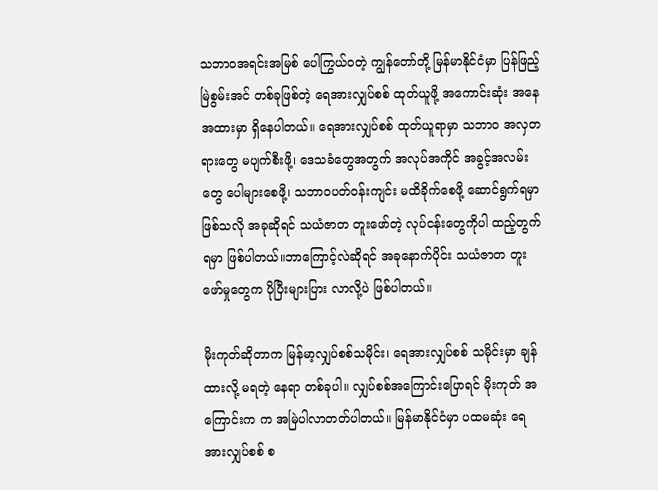သဘာဝအရင်းအမြစ် ပေါကြွယ်ဝတဲ့ ကျွန်တော်တို့ မြန်မာနိုင်ငံမှာ ပြန်ဖြည့်မြဲစွမ်းအင် တစ်ခုဖြစ်တဲ့ ရေအားလျှပ်စစ် ထုတ်ယူဖို့ အကောင်းဆုံး အနေအထားမှာ ရှိနေပါတယ်။ ရေအားလျှပ်စစ် ထုတ်ယူရာမှာ သဘာဝ အလှတရားတွေ မပျက်စီးဖို့၊ ဒေသခံတွေအတွက် အလုပ်အကိုင် အခွင့်အလမ်းတွေ ပေါများစေဖို့၊ သဘာဝပတ်ဝန်းကျင်း မထိခိုက်စေဖို့ ဆောင်ရွက်ရမှာ ဖြစ်သလို အခုဆိုရင် သယံဇာတ တူးဖော်တဲ့ လုပ်ငန်းတွေကိုပါ ထည့်တွက်ရမှာ ဖြစ်ပါတယ်။ဘာကြောင့်လဲဆိုရင် အခုနောက်ပိုင်း သယံဇာတ တူးဖော်မှုတွေက ပိုပြီးများပြား လာလို့ပဲ ဖြစ်ပါတယ်။

မိုးကုတ်ဆိုတာက မြန်မာ့လျှပ်စစ်သမိုင်း၊ ရေအားလျှပ်စစ် သမိုင်းမှာ ချန်ထားလို့ မရတဲ့ နေရာ တစ်ခုပါ။ လျှပ်စစ်အကြောင်းပြောရင် မိုးကုတ် အကြောင်းက က အမြဲပါလာတတ်ပါတယ်။ မြန်မာနိုင်ငံမှာ ပထမဆုံး ရေအားလျှပ်စစ် စ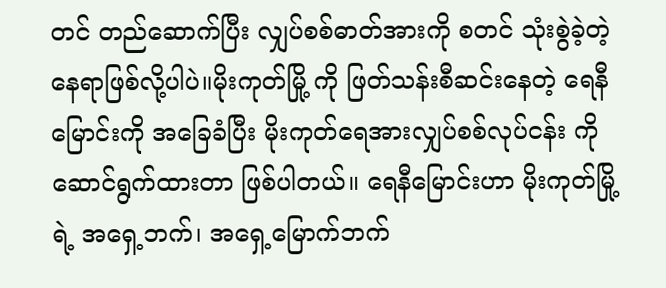တင် တည်ဆောက်ပြီး လျှပ်စစ်ဓာတ်အားကို စတင် သုံးစွဲခဲ့တဲ့ နေရာဖြစ်လို့ပါပဲ။မိုးကုတ်မြို့ ကို ဖြတ်သန်းစီဆင်းနေတဲ့ ရေနီမြောင်းကို အခြေခံပြီး မိုးကုတ်ရေအားလျှပ်စစ်လုပ်ငန်း ကိုဆောင်ရွက်ထားတာ ဖြစ်ပါတယ်။ ရေနီမြောင်းဟာ မိုးကုတ်မြို့ရဲ့ အရှေ့ဘက်၊ အရှေ့မြောက်ဘက်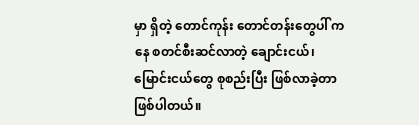မှာ ရှိတဲ့ တောင်ကုန်း တောင်တန်းတွေပါ် ကနေ စတင်စီးဆင်လာတဲ့ ချောင်းငယ်၊မြောင်းငယ်တွေ စုစည်းပြီး ဖြစ်လာခဲ့တာ ဖြစ်ပါတယ်။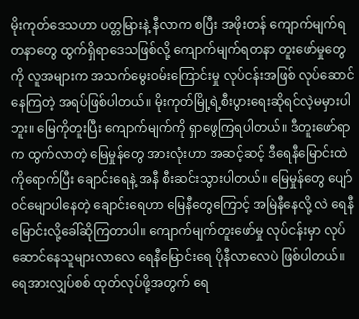မိုးကုတ်ဒေသဟာ ပတ္တမြားနဲ့ နီလာက စပြီး အဖိုးတန် ကျောက်မျက်ရတနာတွေ ထွက်ရှိရာဒေသဖြစ်လို့ ကျောက်မျက်ရတနာ တူးဖော်မှုတွေကို လူအများက အသက်မွေးဝမ်းကြောင်းမှု လုပ်ငန်းအဖြစ် လုပ်ဆောင်နေကြတဲ့ အရပ်ဖြစ်ပါတယ်။ မိုးကုတ်မြို့ရဲ့စီးပွားရေးဆိုရင်လဲ့မမှားပါဘူး။ မြေကိုတူးပြီး ကျောက်မျက်ကို ရှာဖွေကြရပါတယ်။ ဒီတူးဖော်ရာက ထွက်လာတဲ့ မြေမှုန်တွေ အားလုံးဟာ အဆင့်ဆင့် ဒီရေနီမြောင်းထဲကိုရောက်ပြီး ချောင်းရေနဲ့ အနီ စီးဆင်းသွားပါတယ်။ မြေမှုန်တွေ ပျော်ဝင်မျောပါနေတဲ့ ချောင်းရေဟာ မြေနီတွေကြောင့် အမြဲနီနေလို့ လဲ ရေနီမြောင်းလို့ခေါ်ဆိုကြတာပါ။ ကျောက်မျက်တူးဖော်မှု လုပ်ငန်းမှာ လုပ်ဆောင်နေသူများလာလေ ရေနီမြောင်းရေ ပိုနီလာလေပဲ ဖြစ်ပါတယ်။ ရေအားလျှပ်စစ် ထုတ်လုပ်ဖို့အတွက် ရေ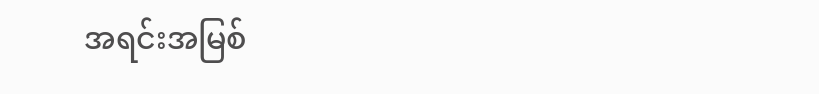အရင်းအမြစ်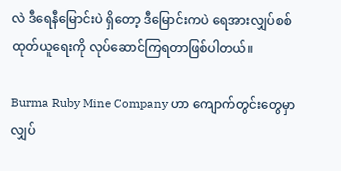လဲ ဒီရေနီမြောင်းပဲ ရှိတော့ ဒီမြောင်းကပဲ ရေအားလျှပ်စစ်ထုတ်ယူရေးကို လုပ်ဆောင်ကြရတာဖြစ်ပါတယ်။

Burma Ruby Mine Company ဟာ ကျောက်တွင်းတွေမှာ လျှပ်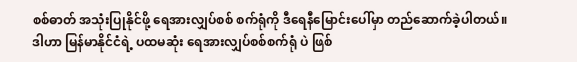စစ်ဓာတ် အသုံးပြုနိုင်ဖို့ ရေအားလျှပ်စစ် စက်ရုံကို ဒီရေနီမြောင်းပေါ်မှာ တည်ဆောက်ခဲ့ပါတယ်။ ဒါဟာ မြန်မာနိုင်ငံရဲ့ ပထမဆုံး ရေအားလျှပ်စစ်စက်ရုံ ပဲ ဖြစ်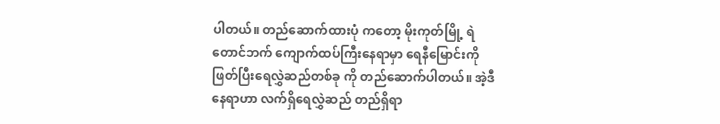ပါတယ်။ တည်ဆောက်ထားပုံ ကတော့ မိုးကုတ်မြို့ ရဲ တောင်ဘက် ကျောက်ထပ်ကြီးနေရာမှာ ရေနီမြောင်းကို ဖြတ်ပြီးရေလွှဲဆည်တစ်ခု ကို တည်ဆောက်ပါတယ်။ အဲ့ဒီနေရာဟာ လက်ရှိရေလွှဲဆည် တည်ရှိရာ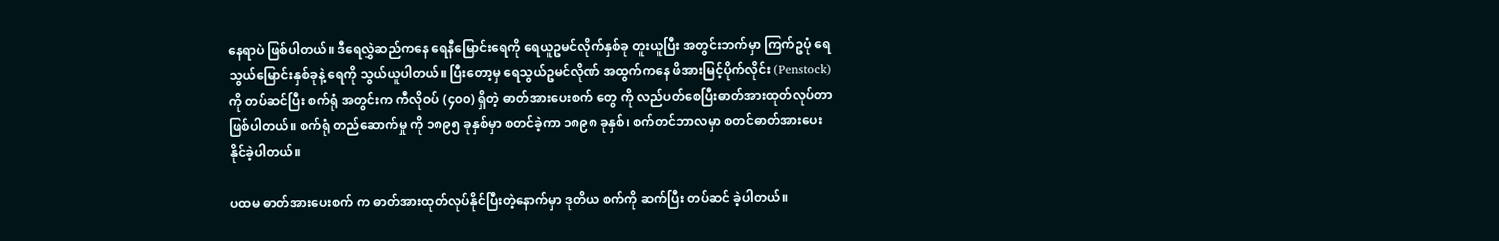နေရာပဲ ဖြစ်ပါတယ်။ ဒီရေလွှဲဆည်ကနေ ရေနီမြောင်းရေကို ရေယူဥမင်လိုက်နှစ်ခု တူးယူပြီး အတွင်းဘက်မှာ ကြက်ဥပုံ ရေသွယ်မြောင်းနှစ်ခုနဲ့ ရေကို သွယ်ယူပါတယ်။ ပြီးတော့မှ ရေသွယ်ဥမင်လိုဏ် အထွက်ကနေ ဖိအားမြင့်ပိုက်လိုင်း (Penstock) ကို တပ်ဆင်ပြီး စက်ရုံ အတွင်းက ကီလိုဝပ် (၄၀၀) ရှိတဲ့ ဓာတ်အားပေးစက် တွေ ကို လည်ပတ်စေပြီးဓာတ်အားထုတ်လုပ်တာ ဖြစ်ပါတယ်။ စက်ရုံ တည်ဆောက်မှု ကို ၁၈၉၅ ခုနှစ်မှာ စတင်ခဲ့ကာ ၁၈၉၈ ခုနှစ်၊ စက်တင်ဘာလမှာ စတင်ဓာတ်အားပေးနိုင်ခဲ့ပါတယ်။

ပထမ ဓာတ်အားပေးစက် က ဓာတ်အားထုတ်လုပ်နိုင်ပြီးတဲ့နောက်မှာ ဒုတိယ စက်ကို ဆက်ပြီး တပ်ဆင် ခဲ့ပါတယ်။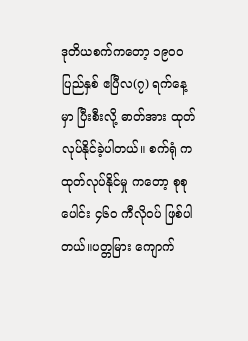ဒုတိယစက်ကတော့ ၁၉၀၀ ပြည်နှစ် ဧပြီလ(၇) ရက်နေ့မှာ ပြီးစီးလို့ ဓာတ်အား ထုတ်လုပ်နိုင်ခဲ့ပါတယ်။ စက်ရုံ က ထုတ်လုပ်နိုင်မှု ကတော့ စုစုပေါင်း ၄၆၀ ကီလိုဝပ် ဖြစ်ပါတယ်။ပတ္တမြား ကျောက်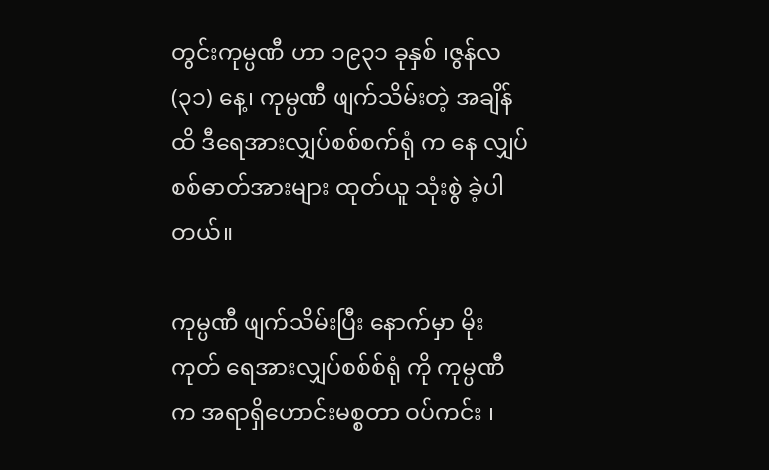တွင်းကုမ္ပဏီ ဟာ ၁၉၃၁ ခုနှစ် ၊ဇွန်လ(၃၁) နေ့၊ ကုမ္ပဏီ ဖျက်သိမ်းတဲ့ အချိန်ထိ ဒီရေအားလျှပ်စစ်စက်ရုံ က နေ လျှပ်စစ်ဓာတ်အားများ ထုတ်ယူ သုံးစွဲ ခဲ့ပါတယ်။

ကုမ္ပဏီ ဖျက်သိမ်းပြီး နောက်မှာ မိုးကုတ် ရေအားလျှပ်စစ်စ်ရုံ ကို ကုမ္ပဏီ က အရာရှိဟောင်းမစ္စတာ ဝပ်ကင်း ၊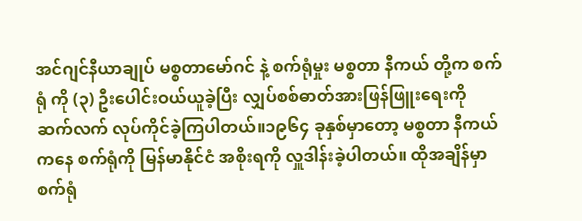အင်ဂျင်နီယာချုပ် မစ္စတာမော်ဂင် နဲ့ စက်ရုံမှုး မစ္စတာ နီကယ် တို့က စက်ရုံ ကို (၃) ဦးပေါင်းဝယ်ယူခဲ့ပြီး လျှပ်စစ်ဓာတ်အားဖြန်ဖြူးရေးကို ဆက်လက် လုပ်ကိုင်ခဲ့ကြပါတယ်။၁၉၆၄ ခုနှစ်မှာတော့ မစ္စတာ နီကယ် ကနေ စက်ရုံကို မြန်မာနိုင်ငံ အစိုးရကို လှူဒါန်းခဲ့ပါတယ်။ ထိုအချိန်မှာ စက်ရုံ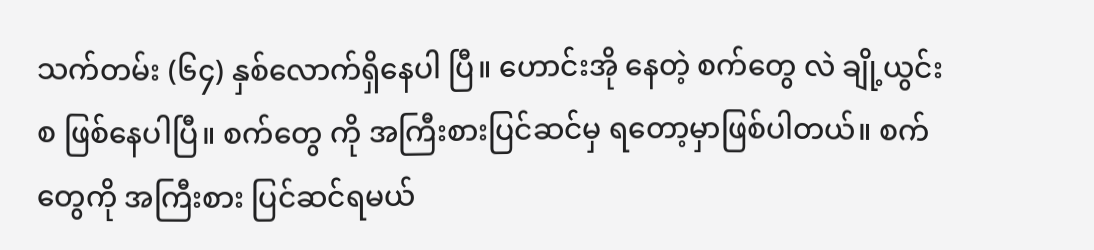သက်တမ်း (၆၄) နှစ်လောက်ရှိနေပါ ပြီ။ ဟောင်းအို နေတဲ့ စက်တွေ လဲ ချို့ယွင်းစ ဖြစ်နေပါပြီ။ စက်တွေ ကို အကြီးစားပြင်ဆင်မှ ရတော့မှာဖြစ်ပါတယ်။ စက်တွေကို အကြီးစား ပြင်ဆင်ရမယ်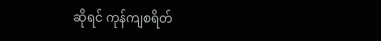ဆိုရင် ကုန်ကျစရိတ်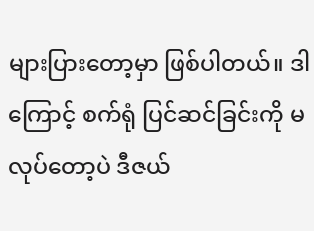များပြားတော့မှာ ဖြစ်ပါတယ်။ ဒါကြောင့် စက်ရုံ ပြင်ဆင်ခြင်းကို မလုပ်တော့ပဲ ဒီဇယ်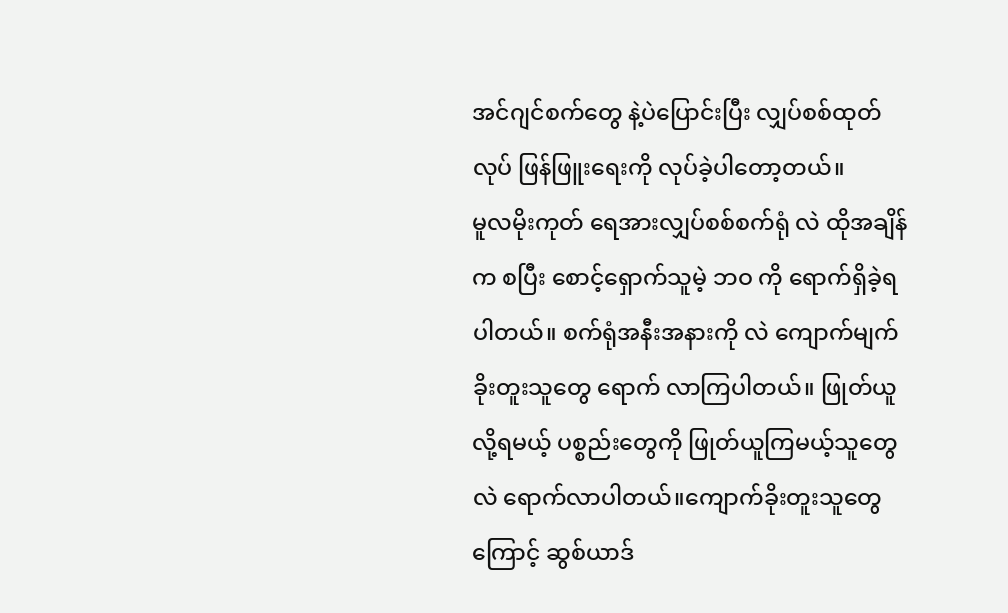အင်ဂျင်စက်တွေ နဲ့ပဲပြောင်းပြီး လျှပ်စစ်ထုတ်လုပ် ဖြန်ဖြူးရေးကို လုပ်ခဲ့ပါတော့တယ်။
မူလမိုးကုတ် ရေအားလျှပ်စစ်စက်ရုံ လဲ ထိုအချိန်က စပြီး စောင့်ရှောက်သူမဲ့ ဘဝ ကို ရောက်ရှိခဲ့ရပါတယ်။ စက်ရုံအနီးအနားကို လဲ ကျောက်မျက် ခိုးတူးသူတွေ ရောက် လာကြပါတယ်။ ဖြုတ်ယူလို့ရမယ့် ပစ္စည်းတွေကို ဖြုတ်ယူကြမယ့်သူတွေလဲ ရောက်လာပါတယ်။ကျောက်ခိုးတူးသူတွေကြောင့် ဆွစ်ယာဒ်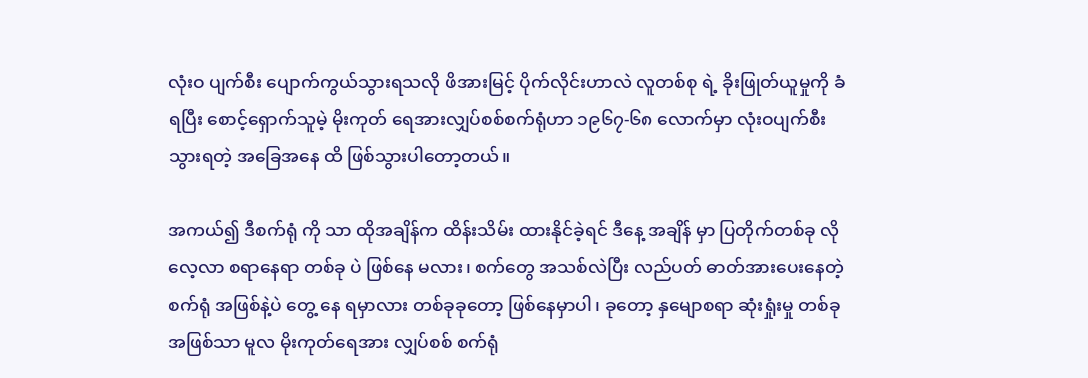လုံးဝ ပျက်စီး ပျောက်ကွယ်သွားရသလို ဖိအားမြင့် ပိုက်လိုင်းဟာလဲ လူတစ်စု ရဲ့ ခိုးဖြုတ်ယူမှုကို ခံရပြီး စောင့်ရှောက်သူမဲ့ မိုးကုတ် ရေအားလျှပ်စစ်စက်ရုံဟာ ၁၉၆၇-၆၈ လောက်မှာ လုံးဝပျက်စီးသွားရတဲ့ အခြေအနေ ထိ ဖြစ်သွားပါတော့တယ်။

အကယ်၍ ဒီစက်ရုံ ကို သာ ထိုအချိန်က ထိန်းသိမ်း ထားနိုင်ခဲ့ရင် ဒီနေ့ အချိန် မှာ ပြတိုက်တစ်ခု လို လေ့လာ စရာနေရာ တစ်ခု ပဲ ဖြစ်နေ မလား၊ စက်တွေ အသစ်လဲပြီး လည်ပတ် ဓာတ်အားပေးနေတဲ့ စက်ရုံ အဖြစ်နဲ့ပဲ တွေ့ နေ ရမှာလား တစ်ခုခုတော့ ဖြစ်နေမှာပါ၊ ခုတော့ နှမျောစရာ ဆုံးရှုံးမှု တစ်ခု အဖြစ်သာ မူလ မိုးကုတ်ရေအား လျှပ်စစ် စက်ရုံ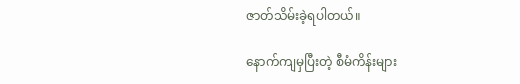ဇာတ်သိမ်းခဲ့ရပါတယ်။

နောက်ကျမှပြီးတဲ့ စီမံကိန်းများ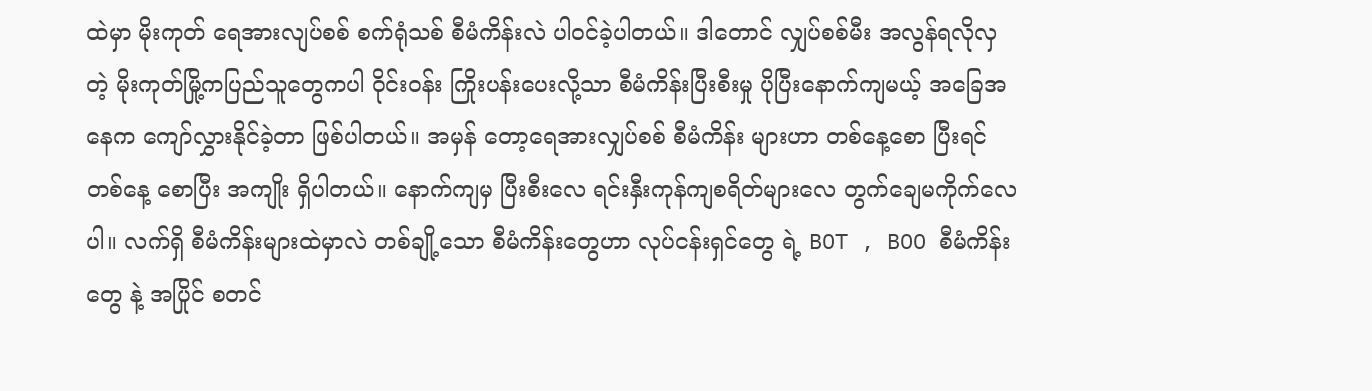ထဲမှာ မိုးကုတ် ရေအားလျပ်စစ် စက်ရုံသစ် စီမံကိန်းလဲ ပါဝင်ခဲ့ပါတယ်။ ဒါတောင် လျှပ်စစ်မီး အလွန်ရလိုလှ တဲ့ မိုးကုတ်မြို့ကပြည်သူတွေကပါ ဝိုင်းဝန်း ကြိုးပန်းပေးလို့သာ စီမံကိန်းပြီးစီးမှု ပိုပြီးနောက်ကျမယ့် အခြေအနေက ကျော်လွှားနိုင်ခဲ့တာ ဖြစ်ပါတယ်။ အမှန် တော့ရေအားလျှပ်စစ် စီမံကိန်း များဟာ တစ်နေ့စော ပြီးရင် တစ်နေ့ စောပြီး အကျိုး ရှိပါတယ်။ နောက်ကျမှ ပြီးစီးလေ ရင်းနှီးကုန်ကျစရိတ်များလေ တွက်ချေမကိုက်လေပါ။ လက်ရှိ စီမံကိန်းများထဲမှာလဲ တစ်ချို့သော စီမံကိန်းတွေဟာ လုပ်ငန်းရှင်တွေ ရဲ့ BOT , BOO စီမံကိန်းတွေ နဲ့ အပြိုင် စတင်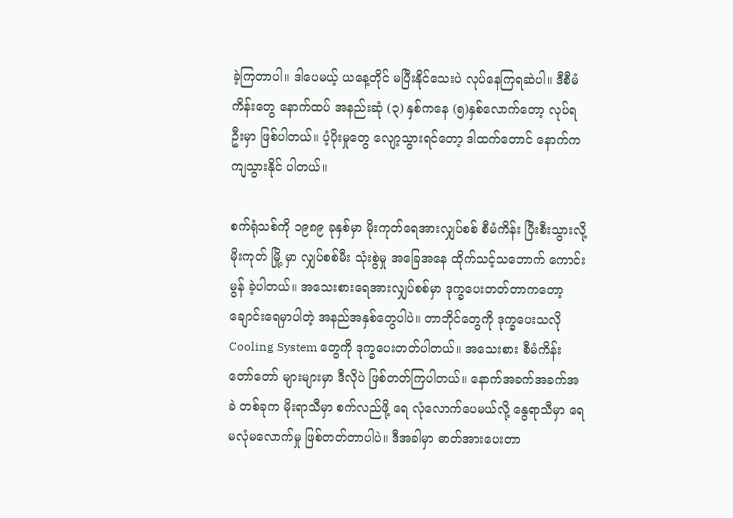ခဲ့ကြတာပါ။ ဒါပေမယ့် ယနေ့တိုင် မပြီးနိုင်သေးပဲ လုပ်နေကြရဆဲပါ။ ဒီစီမံကိန်းတွေ နောက်ထပ် အနည်းဆုံ (၃) နှစ်ကနေ (၅)နှစ်လောက်တော့ လုပ်ရဦးမှာ ဖြစ်ပါတယ်။ ပံ့ပိုးမှုတွေ လျော့သွားရင်တော့ ဒါထက်တောင် နောက်ကကျသွားနိုင် ပါတယ်။

စက်ရုံသစ်ကို ၁၉၈၉ ခုနှစ်မှာ မိုးကုတ်ရေအားလျှပ်စစ် စီမံကိန်း ပြီးစီးသွားလို့ မိုးကုတ် မြို့ မှာ လျှပ်စစ်မီး သုံးစွဲမှု အခြေအနေ ထိုက်သင့်သဘောက် ကောင်းမွန် ခဲ့ပါတယ်။ အသေးစားရေအားလျှပ်စစ်မှာ ဒုက္ခပေးတတ်တာကတော့ ချောင်းရေမှာပါတဲ့ အနည်အနှစ်တွေပါပဲ။ တာဘိုင်တွေကို ဒုက္ခပေးသလို Cooling System တွေကို ဒုက္ခပေးတတ်ပါတယ်။ အသေးစား စီမံကိန်းတော်တော် များများမှာ ဒီလိုပဲ ဖြစ်တတ်ကြပါတယ်။ နောက်အခက်အခက်အခဲ တစ်ခုက မိုးရာသီမှာ စက်လည်ဖို့ ရေ လုံလောက်ပေမယ်လို့ နွေရာသီမှာ ရေမလုံမလောက်မှု ဖြစ်တတ်တာပါပဲ။ ဒီအခါမှာ ဓာတ်အားပေးတာ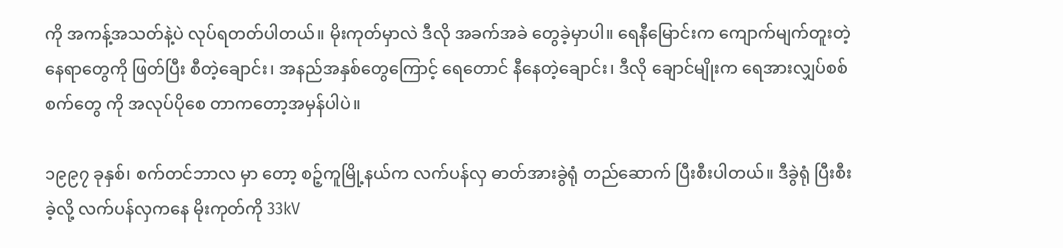ကို အကန့်အသတ်နဲ့ပဲ လုပ်ရတတ်ပါတယ်။ မိုးကုတ်မှာလဲ ဒီလို အခက်အခဲ တွေခဲ့မှာပါ။ ရေနီမြောင်းက ကျောက်မျက်တူးတဲ့ နေရာတွေကို ဖြတ်ပြီး စီတဲ့ချောင်း၊ အနည်အနှစ်တွေကြောင့် ရေတောင် နီနေတဲ့ချောင်း၊ ဒီလို ချောင်မျိုးက ရေအားလျှပ်စစ်စက်တွေ ကို အလုပ်ပိုစေ တာကတော့အမှန်ပါပဲ။

၁၉၉၇ ခုနှစ်၊ စက်တင်ဘာလ မှာ တော့ စဉ့်ကူမြို့နယ်က လက်ပန်လှ ဓာတ်အားခွဲရုံ တည်ဆောက် ပြီးစီးပါတယ်။ ဒီခွဲရုံ ပြီးစီးခဲ့လို့ လက်ပန်လှကနေ မိုးကုတ်ကို 33kV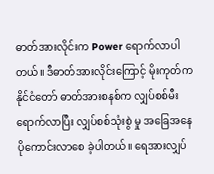ဓာတ်အားလိုင်းက Power ရောက်လာပါတယ်။ ဒီဓာတ်အားလိုင်းကြောင့် မိုးကုတ်က နိုင်ငံတော် ဓာတ်အားစနစ်က လျှပ်စစ်မီး ရောက်လာပြီး လျှပ်စစ်သုံးစွဲ မှု အခြေအနေ ပိုကောင်းလာစေ ခဲ့ပါတယ်။ ရေအားလျှပ်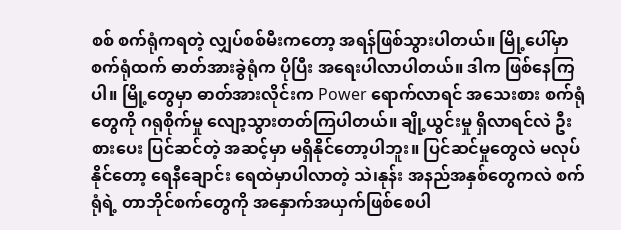စစ် စက်ရုံကရတဲ့ လျှပ်စစ်မီးကတော့ အရန်ဖြစ်သွားပါတယ်။ မြို့ပေါ်မှာ စက်ရုံထက် ဓာတ်အားခွဲရုံက ပိုပြီး အရေးပါလာပါတယ်။ ဒါက ဖြစ်နေကြပါ။ မြို့တွေမှာ ဓာတ်အားလိုင်းက Power ရောက်လာရင် အသေးစား စက်ရုံတွေကို ဂရုစိုက်မှု လျော့သွားတတ်ကြပါတယ်။ ချို့ယွင်းမှု ရှိလာရင်လဲ ဦးစားပေး ပြင်ဆင်တဲ့ အဆင့်မှာ မရှိနိုင်တော့ပါဘူး။ ပြင်ဆင်မှုတွေလဲ မလုပ်နိုင်တော့ ရေနီချောင်း ရေထဲမှာပါလာတဲ့ သဲ၊နုန်း အနည်အနှစ်တွေကလဲ စက်ရုံရဲ့ တာဘိုင်စက်တွေကို အနှောက်အယှက်ဖြစ်စေပါ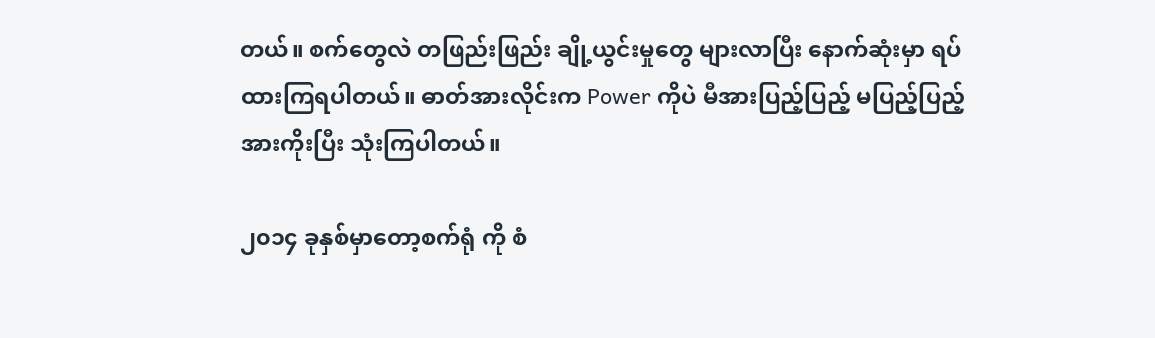တယ်။ စက်တွေလဲ တဖြည်းဖြည်း ချို့ယွင်းမှုတွေ များလာပြီး နောက်ဆုံးမှာ ရပ်ထားကြရပါတယ်။ ဓာတ်အားလိုင်းက Power ကိုပဲ မီအားပြည့်ပြည့် မပြည့်ပြည့် အားကိုးပြီး သုံးကြပါတယ်။

၂၀၁၄ ခုနှစ်မှာတော့စက်ရုံ ကို စံ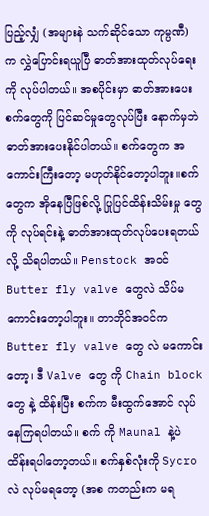ပြည့်လျှံ (အများနဲ သက်ဆိုင်သော ကုမ္ပဏီ) က လွှဲပြောင်းရယူပြီ ဓာတ်အားထုတ်လုပ်ရေးကို လုပ်ပါတယ်။ အစပိုင်းမှာ ဓာတ်အားပေးစက်တွေကို ပြင်ဆင်မှုတွေလုပ်ပြီး နောက်မှဘဲ ဓာတ်အားပေးနိုင်ပါတယ်။ စက်တွေက အကောင်းကြီးတော့ မဟုတ်နိုင်တော့ပါဘူး။စက်တွေက အိုနေပြီဖြစ်လို့ ပြုပြင်ထိန်းသိမ်းမှု တွေကို လုပ်ရင်းနဲ့ ဓာတ်အားထုတ်လုပ်ပေးရတယ်လို့ သိရပါတယ်။ Penstock အဝင် Butter fly valve တွေလဲ သိပ်မကောင်းတော့ပါဘူး။ တာဘိုင်အဝင်က Butter fly valve တွေ လဲ မကောင်းတော့၊ ဒီ Valve တွေ ကို Chain block တွေ နဲ့ ထိန်းပြီး စက်က မီးထွက်အောင် လုပ်နေကြရပါတယ်။ စက် ကို Maunal နဲ့ပဲ ထိန်းရပါတော့တယ်။ စက်နှစ်လုံးကို Sycro လဲ လုပ်မရတော့ (အစ ကတည်းက မရ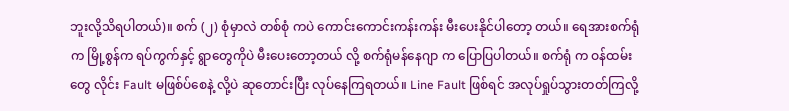ဘူးလို့သိရပါတယ်)။ စက် (၂) စုံမှာလဲ တစ်စုံ ကပဲ ကောင်းကောင်းကန်းကန်း မီးပေးနိုင်ပါတော့ တယ်။ ရေအားစက်ရုံက မြို့စွန်က ရပ်ကွက်နှင့် ရွာတွေကိုပဲ မီးပေးတော့တယ် လို့ စက်ရုံမန်နေဂျာ က ပြောပြပါတယ်။ စက်ရုံ က ဝန်ထမ်းတွေ လိုင်း Fault မဖြစ်ပ်စေနဲ့ လို့ပဲ ဆုတောင်းပြီး လုပ်နေကြရတယ်။ Line Fault ဖြစ်ရင် အလုပ်ရှုပ်သွားတတ်ကြလို့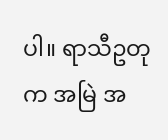ပါ။ ရာသီဥတုက အမြဲ အ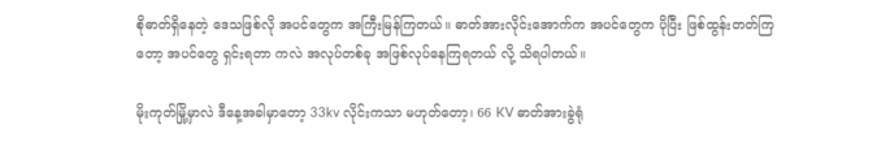စိုဓာတ်ရှိနေတဲ့ ဒေသဖြစ်လို အပင်တွေက အကြီးမြန်ကြတယ်။ ဓာတ်အားလိုင်းအောက်က အပင်တွေက ပိုပြီး ဖြစ်ထွန်းတတ်ကြတော့ အပင်တွေ ရှင်းရတာ ကလဲ အလုပ်တစ်ခု အဖြစ်လုပ်နေကြရတယ် လို့ သိရပါတယ်။

မိုးကုတ်မြို့မှာလဲ ဒီနေ့အခါမှာတော့ 33kv လိုင်းကသာ မဟုတ်တော့၊ 66 KV ဓာတ်အားခွဲရုံ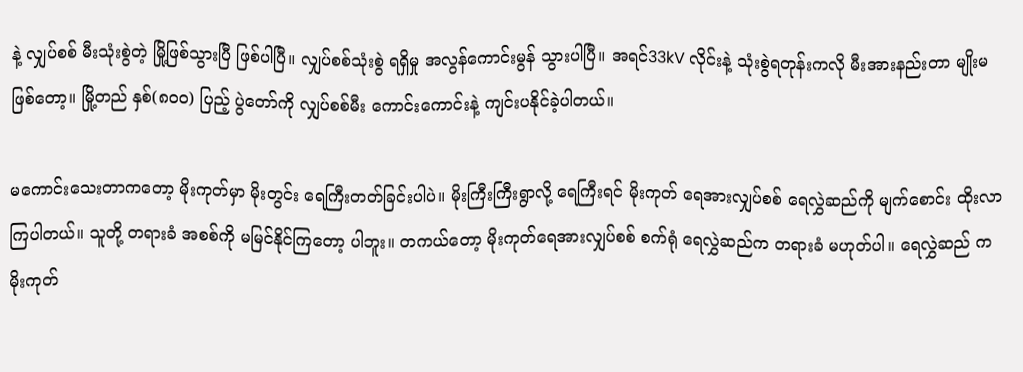နဲ့ လျှပ်စစ် မီးသုံးစွဲတဲ့ မြို့ဖြစ်သွားပြီ ဖြစ်ပါပြီ။ လျှပ်စစ်သုံးစွဲ ရရှိမှု အလွန်ကောင်းမွန် သွားပါပြီ။ အရင်33kV လိုင်းနဲ့ သုံးစွဲရတုန်းကလို မီးအားနည်းတာ မျိုးမဖြစ်တော့။ မြို့တည် နှစ်(၈၀၀) ပြည့် ပွဲတော်ကို လျှပ်စစ်မီး ကောင်းကောင်းနဲ့ ကျင်းပနိုင်ခဲ့ပါတယ်။

မကောင်းသေးတာကတော့ မိုးကုတ်မှာ မိုးတွင်း ရေကြီးတတ်ခြင်းပါပဲ။ မိုးကြီးကြီးရွာလို့ ရေကြီးရင် မိုးကုတ် ရေအားလျှပ်စစ် ရေလွှဲဆည်ကို မျက်စောင်း ထိုးလာကြပါတယ်။ သူတို့ တရားခံ အစစ်ကို မမြင်နိုင်ကြတော့ ပါဘူး။ တကယ်တော့ မိုးကုတ်ရေအားလျှပ်စစ် စက်ရုံ ရေလွှဲဆည်က တရားခံ မဟုတ်ပါ။ ရေလွှဲဆည် က မိုးကုတ်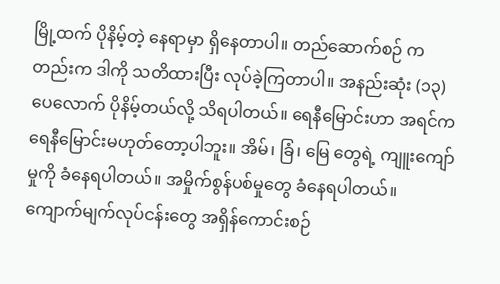မြို့ထက် ပိုနိမ့်တဲ့ နေရာမှာ ရှိနေတာပါ။ တည်ဆောက်စဉ် ကတည်းက ဒါကို သတိထားပြီး လုပ်ခဲ့ကြတာပါ။ အနည်းဆုံး (၁၃) ပေလောက် ပိုနိမ့်တယ်လို့ သိရပါတယ်။ ရေနီမြောင်းဟာ အရင်က ရေနီမြောင်းမဟုတ်တော့ပါဘူး။ အိမ်၊ ခြံ၊ မြေ တွေရဲ့ ကျူးကျော်မှုကို ခံနေရပါတယ်။ အမှိုက်စွန်ပစ်မှုတွေ ခံနေရပါတယ်။ ကျောက်မျက်လုပ်ငန်းတွေ အရှိန်ကောင်းစဉ်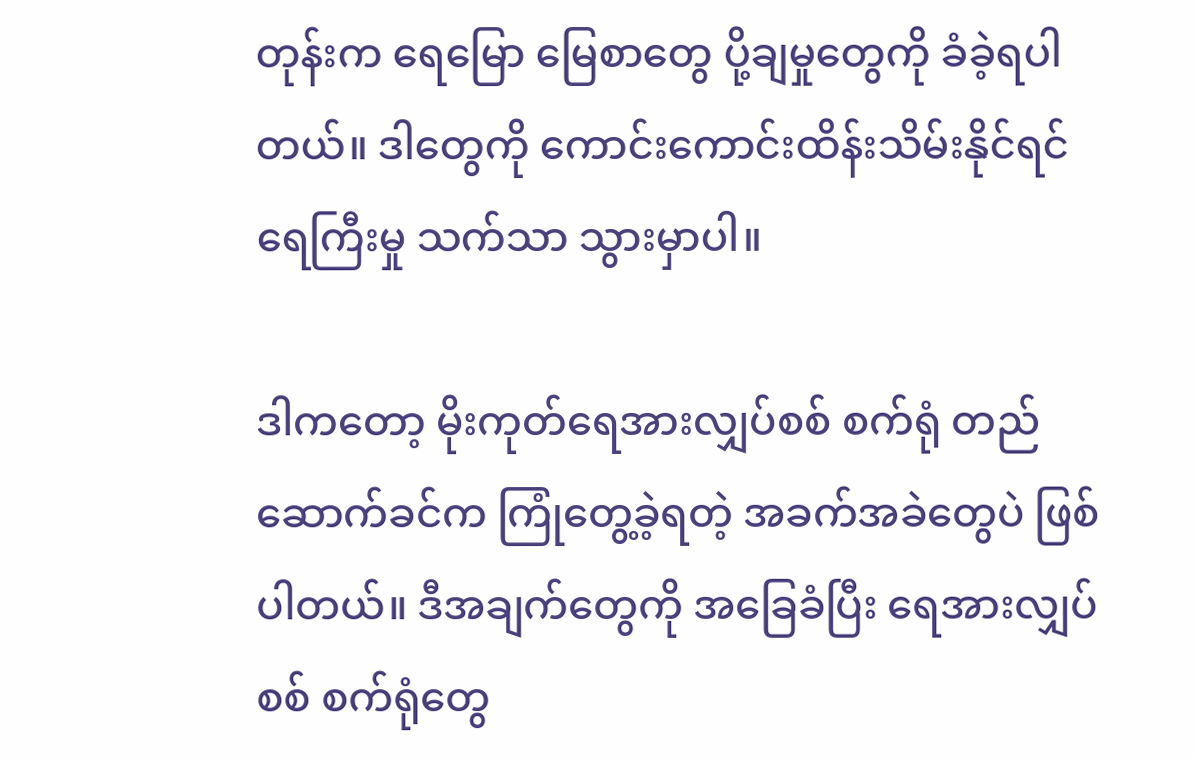တုန်းက ရေမြော မြေစာတွေ ပို့ချမှုတွေကို ခံခဲ့ရပါတယ်။ ဒါတွေကို ကောင်းကောင်းထိန်းသိမ်းနိုင်ရင် ရေကြီးမှု သက်သာ သွားမှာပါ။

ဒါကတော့ မိုးကုတ်ရေအားလျှပ်စစ် စက်ရုံ တည်ဆောက်ခင်က ကြုံတွေ့ခဲ့ရတဲ့ အခက်အခဲတွေပဲ ဖြစ်ပါတယ်။ ဒီအချက်တွေကို အခြေခံပြီး ရေအားလျှပ်စစ် စက်ရုံတွေ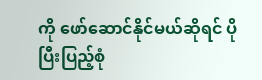ကို ဖော်ဆောင်နိုင်မယ်ဆိုရင် ပိုပြီးပြည့်စုံ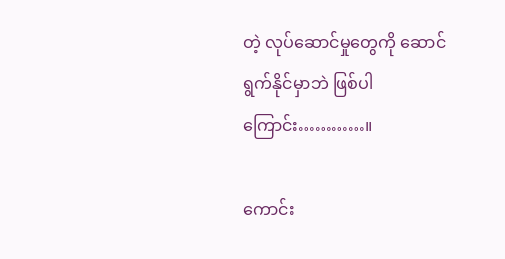တဲ့ လုပ်ဆောင်မှုတွေကို ဆောင်ရွက်နိုင်မှာဘဲ ဖြစ်ပါကြောင်း…………။

ကောင်း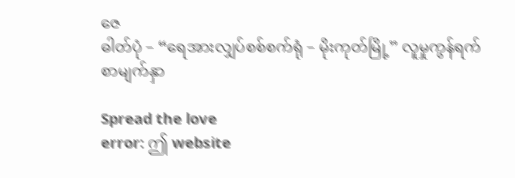ဇေ
ဓါတ်ပုံ – “ရေအားလျှပ်စစ်စက်ရုံ – မိုးကုတ်မြို့” လူမှုကွန်ရက်စာမျက်နှာ

Spread the love
error: ဤ website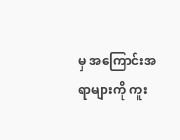မှ အကြောင်းအရာများကို ကူး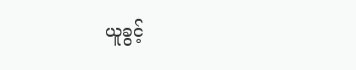ယူခွင့်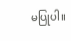မပြုပါ။